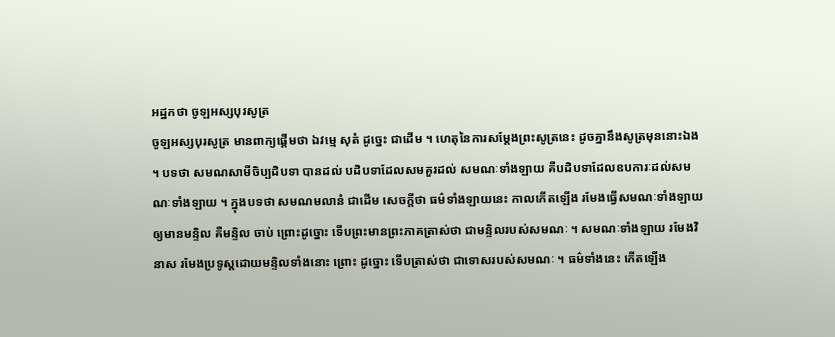អដ្ឋកថា ចូឡអស្សបុរសូត្រ
ចូឡអស្សបុរសូត្រ មានពាក្យផ្តើមថា ឯវម្មេ សុតំ ដូច្នេះ ជាដើម ។ ហេតុនៃការសម្តែងព្រះសូត្រនេះ ដូចគ្នានឹងសូត្រមុននោះឯង ។ បទថា សមណសាមីចិប្បដិបទា បានដល់ បដិបទាដែលសមគួរដល់ សមណៈទាំងឡាយ គឺបដិបទាដែលឧបការៈដល់សមណៈទាំងឡាយ ។ ក្នុងបទថា សមណមលានំ ជាដើម សេចក្តីថា ធម៌ទាំងឡាយនេះ កាលកើតឡើង រមែងធ្វើសមណៈទាំងឡាយឲ្យមានមន្ទិល គឺមន្ទិល ចាប់ ព្រោះដូច្នោះ ទើបព្រះមានព្រះភាគត្រាស់ថា ជាមន្ទិលរបស់សមណៈ ។ សមណៈទាំងឡាយ រមែងវិនាស រមែងប្រទូស្តដោយមន្ទិលទាំងនោះ ព្រោះ ដូច្នោះ ទើបត្រាស់ថា ជាទោសរបស់សមណៈ ។ ធម៌ទាំងនេះ កើតឡើង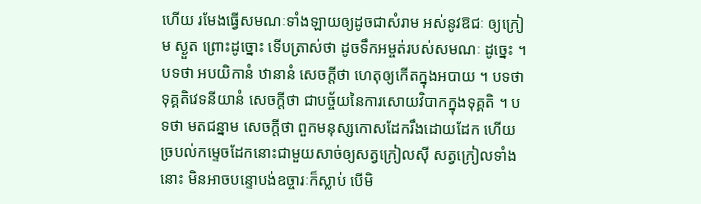ហើយ រមែងធ្វើសមណៈទាំងឡាយឲ្យដូចជាសំរាម អស់នូវឱជៈ ឲ្យក្រៀម ស្ងួត ព្រោះដូច្នោះ ទើបត្រាស់ថា ដូចទឹកអម្ចត់របស់សមណៈ ដូច្នេះ ។ បទថា អបយិកានំ ឋានានំ សេចក្តីថា ហេតុឲ្យកើតក្នុងអបាយ ។ បទថា ទុគ្គតិវេទនីយានំ សេចក្តីថា ជាបច្ច័យនៃការសោយវិបាកក្នុងទុគ្គតិ ។ បទថា មតជន្នាម សេចក្តីថា ពួកមនុស្សកោសដែករឹងដោយដែក ហើយច្របល់កម្ទេចដែកនោះជាមួយសាច់ឲ្យសត្វក្រៀលស៊ី សត្វក្រៀលទាំងនោះ មិនអាចបន្ទោបង់ឧច្ចារៈក៏ស្លាប់ បើមិ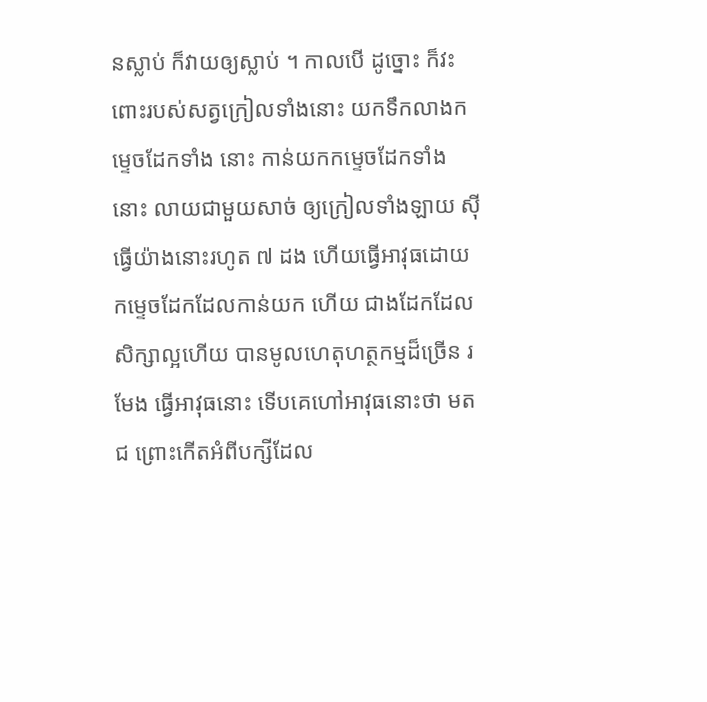នស្លាប់ ក៏វាយឲ្យស្លាប់ ។ កាលបើ ដូច្នោះ ក៏វះពោះរបស់សត្វក្រៀលទាំងនោះ យកទឹកលាងកម្ទេចដែកទាំង នោះ កាន់យកកម្ទេចដែកទាំងនោះ លាយជាមួយសាច់ ឲ្យក្រៀលទាំងឡាយ ស៊ី ធ្វើយ៉ាងនោះរហូត ៧ ដង ហើយធ្វើអាវុធដោយកម្ទេចដែកដែលកាន់យក ហើយ ជាងដែកដែលសិក្សាល្អហើយ បានមូលហេតុហត្ថកម្មដ៏ច្រើន រមែង ធ្វើអាវុធនោះ ទើបគេហៅអាវុធនោះថា មតជ ព្រោះកើតអំពីបក្សីដែល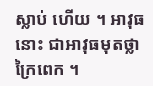ស្លាប់ ហើយ ។ អាវុធនោះ ជាអាវុធមុតថ្លាក្រៃពេក ។